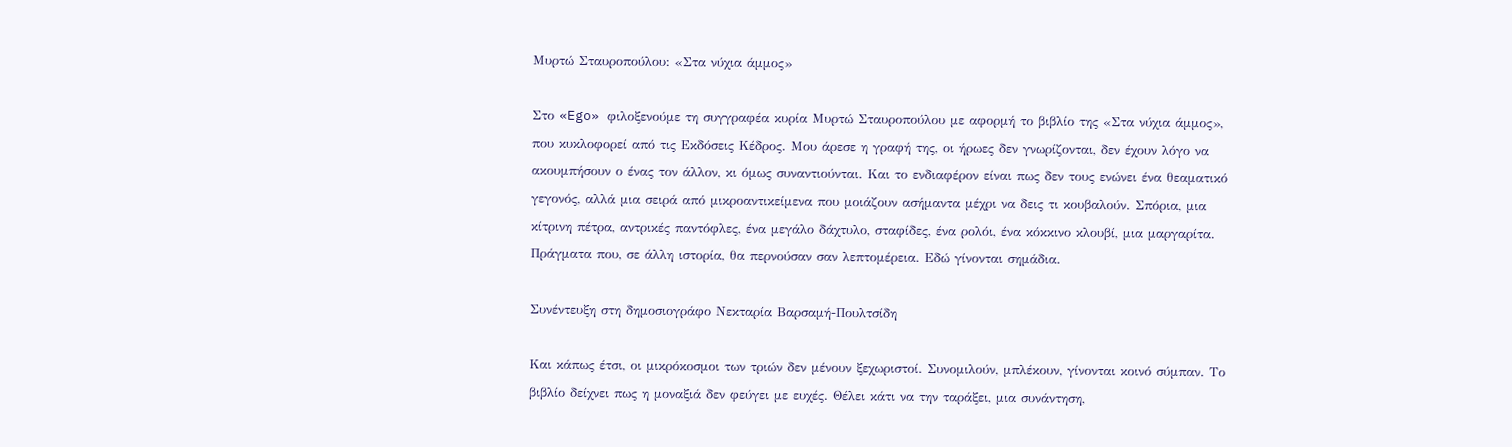Μυρτώ Σταυροπούλου: «Στα νύχια άμμος»

Στο «Ego» φιλοξενούμε τη συγγραφέα κυρία Μυρτώ Σταυροπούλου με αφορμή το βιβλίο της «Στα νύχια άμμος», που κυκλοφορεί από τις Εκδόσεις Κέδρος. Μου άρεσε η γραφή της, οι ήρωες δεν γνωρίζονται, δεν έχουν λόγο να ακουμπήσουν ο ένας τον άλλον, κι όμως συναντιούνται. Και το ενδιαφέρον είναι πως δεν τους ενώνει ένα θεαματικό γεγονός, αλλά μια σειρά από μικροαντικείμενα που μοιάζουν ασήμαντα μέχρι να δεις τι κουβαλούν. Σπόρια, μια κίτρινη πέτρα, αντρικές παντόφλες, ένα μεγάλο δάχτυλο, σταφίδες, ένα ρολόι, ένα κόκκινο κλουβί, μια μαργαρίτα. Πράγματα που, σε άλλη ιστορία, θα περνούσαν σαν λεπτομέρεια. Εδώ γίνονται σημάδια.

Συνέντευξη στη δημοσιογράφο Νεκταρία Βαρσαμή-Πουλτσίδη

Και κάπως έτσι, οι μικρόκοσμοι των τριών δεν μένουν ξεχωριστοί. Συνομιλούν, μπλέκουν, γίνονται κοινό σύμπαν. Το βιβλίο δείχνει πως η μοναξιά δεν φεύγει με ευχές. Θέλει κάτι να την ταράξει, μια συνάντηση,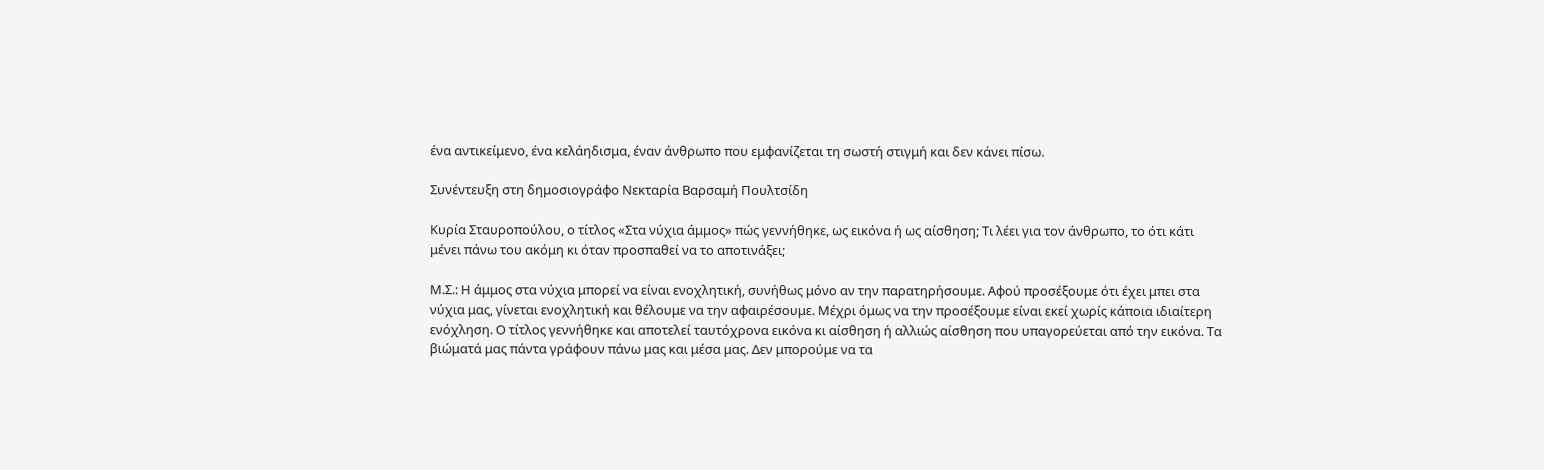ένα αντικείμενο, ένα κελάηδισμα, έναν άνθρωπο που εμφανίζεται τη σωστή στιγμή και δεν κάνει πίσω.

Συνέντευξη στη δημοσιογράφο Νεκταρία Βαρσαμή Πουλτσίδη

Κυρία Σταυροπούλου, ο τίτλος «Στα νύχια άμμος» πώς γεννήθηκε, ως εικόνα ή ως αίσθηση; Τι λέει για τον άνθρωπο, το ότι κάτι μένει πάνω του ακόμη κι όταν προσπαθεί να το αποτινάξει;

Μ.Σ.: Η άμμος στα νύχια μπορεί να είναι ενοχλητική, συνήθως μόνο αν την παρατηρήσουμε. Αφού προσέξουμε ότι έχει μπει στα νύχια μας, γίνεται ενοχλητική και θέλουμε να την αφαιρέσουμε. Μέχρι όμως να την προσέξουμε είναι εκεί χωρίς κάποια ιδιαίτερη ενόχληση. Ο τίτλος γεννήθηκε και αποτελεί ταυτόχρονα εικόνα κι αίσθηση ή αλλιώς αίσθηση που υπαγορεύεται από την εικόνα. Τα βιώματά μας πάντα γράφουν πάνω μας και μέσα μας. Δεν μπορούμε να τα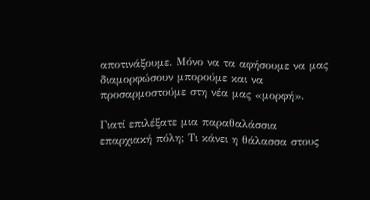αποτινάξουμε. Μόνο να τα αφήσουμε να μας διαμορφώσουν μπορούμε και να προσαρμοστούμε στη νέα μας «μορφή».

Γιατί επιλέξατε μια παραθαλάσσια επαρχιακή πόλη; Τι κάνει η θάλασσα στους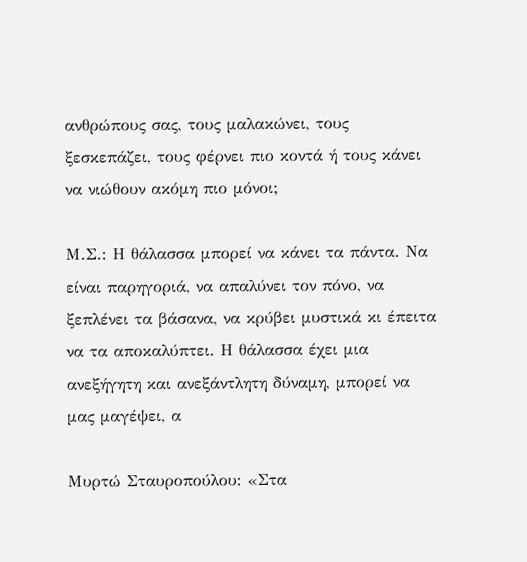ανθρώπους σας, τους μαλακώνει, τους ξεσκεπάζει, τους φέρνει πιο κοντά ή τους κάνει να νιώθουν ακόμη πιο μόνοι;

Μ.Σ.: Η θάλασσα μπορεί να κάνει τα πάντα. Να είναι παρηγοριά, να απαλύνει τον πόνο, να ξεπλένει τα βάσανα, να κρύβει μυστικά κι έπειτα να τα αποκαλύπτει. Η θάλασσα έχει μια ανεξήγητη και ανεξάντλητη δύναμη, μπορεί να μας μαγέψει, α

Μυρτώ Σταυροπούλου: «Στα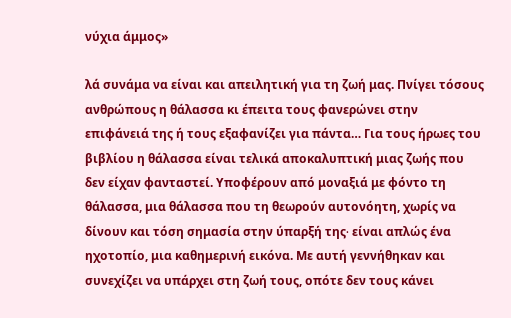νύχια άμμος»

λά συνάμα να είναι και απειλητική για τη ζωή μας. Πνίγει τόσους ανθρώπους η θάλασσα κι έπειτα τους φανερώνει στην επιφάνειά της ή τους εξαφανίζει για πάντα… Για τους ήρωες του βιβλίου η θάλασσα είναι τελικά αποκαλυπτική μιας ζωής που δεν είχαν φανταστεί. Υποφέρουν από μοναξιά με φόντο τη θάλασσα, μια θάλασσα που τη θεωρούν αυτονόητη, χωρίς να δίνουν και τόση σημασία στην ύπαρξή της∙ είναι απλώς ένα ηχοτοπίο, μια καθημερινή εικόνα. Με αυτή γεννήθηκαν και συνεχίζει να υπάρχει στη ζωή τους, οπότε δεν τους κάνει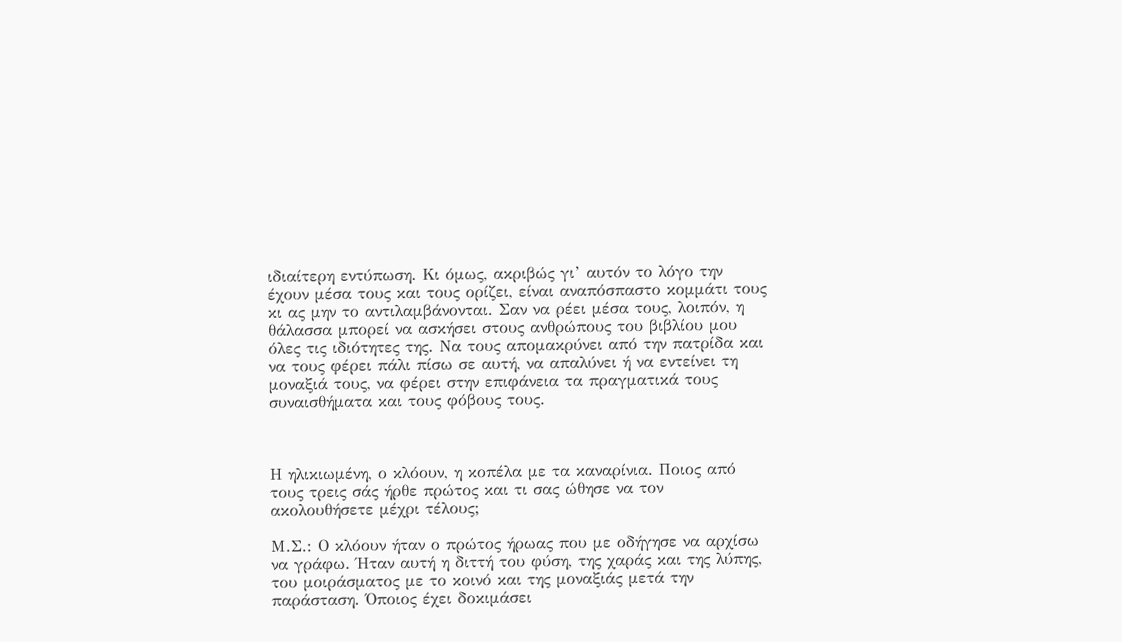ιδιαίτερη εντύπωση. Κι όμως, ακριβώς γι’ αυτόν το λόγο την έχουν μέσα τους και τους ορίζει, είναι αναπόσπαστο κομμάτι τους κι ας μην το αντιλαμβάνονται. Σαν να ρέει μέσα τους, λοιπόν, η θάλασσα μπορεί να ασκήσει στους ανθρώπους του βιβλίου μου όλες τις ιδιότητες της. Να τους απομακρύνει από την πατρίδα και να τους φέρει πάλι πίσω σε αυτή, να απαλύνει ή να εντείνει τη μοναξιά τους, να φέρει στην επιφάνεια τα πραγματικά τους συναισθήματα και τους φόβους τους.



Η ηλικιωμένη, ο κλόουν, η κοπέλα με τα καναρίνια. Ποιος από τους τρεις σάς ήρθε πρώτος και τι σας ώθησε να τον ακολουθήσετε μέχρι τέλους;

Μ.Σ.: Ο κλόουν ήταν ο πρώτος ήρωας που με οδήγησε να αρχίσω να γράφω. Ήταν αυτή η διττή του φύση, της χαράς και της λύπης, του μοιράσματος με το κοινό και της μοναξιάς μετά την παράσταση. Όποιος έχει δοκιμάσει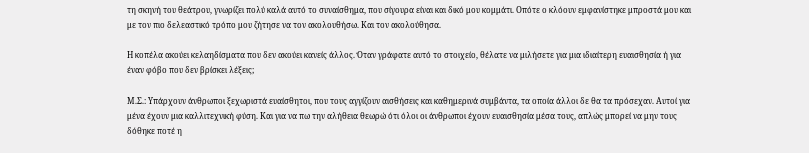τη σκηνή του θεάτρου, γνωρίζει πολύ καλά αυτό το συναίσθημα, που σίγουρα είναι και δικό μου κομμάτι. Οπότε ο κλόουν εμφανίστηκε μπροστά μου και με τον πιο δελεαστικό τρόπο μου ζήτησε να τον ακολουθήσω. Και τον ακολούθησα.

Η κοπέλα ακούει κελαηδίσματα που δεν ακούει κανείς άλλος. Όταν γράφατε αυτό το στοιχείο, θέλατε να μιλήσετε για μια ιδιαίτερη ευαισθησία ή για έναν φόβο που δεν βρίσκει λέξεις;

Μ.Σ.: Υπάρχουν άνθρωποι ξεχωριστά ευαίσθητοι, που τους αγγίζουν αισθήσεις και καθημερινά συμβάντα, τα οποία άλλοι δε θα τα πρόσεχαν. Αυτοί για μένα έχουν μια καλλιτεχνική φύση. Και για να πω την αλήθεια θεωρώ ότι όλοι οι άνθρωποι έχουν ευαισθησία μέσα τους, απλώς μπορεί να μην τους δόθηκε ποτέ η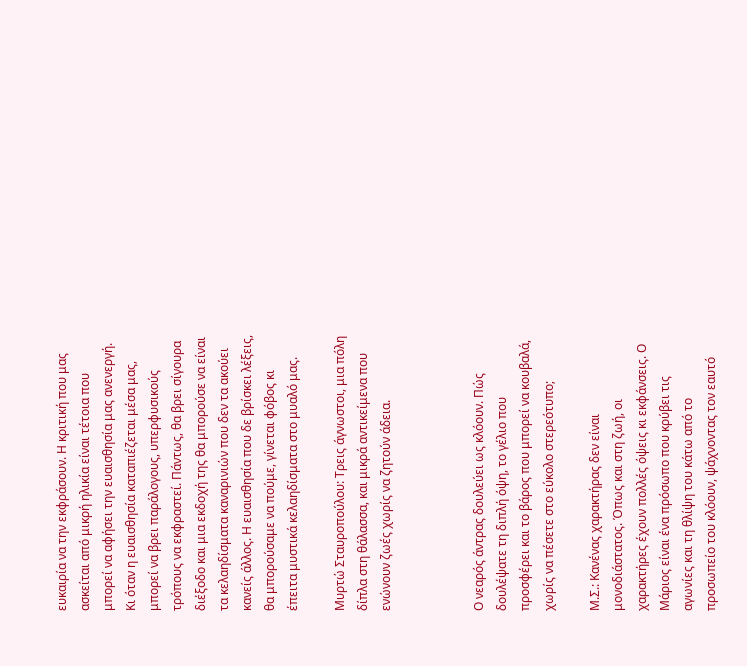ευκαιρία να την εκφράσουν. Η κριτική που μας ασκείται από μικρή ηλικία είναι τέτοια που μπορεί να αφήσει την ευαισθησία μας ανενεργή. Κι όταν η ευαισθησία καταπιέζεται μέσα μας, μπορεί να βρει παράλογους, υπερφυσικούς τρόπους να εκφραστεί. Πάντως, θα βρει σίγουρα διέξοδο και μια εκδοχή της θα μπορούσε να είναι τα κελαηδίσματα καναρινιών που δεν τα ακούει κανείς άλλος. Η ευαισθησία που δε βρίσκει λέξεις, θα μπορούσαμε να πούμε, γίνεται φόβος κι έπειτα μυστικά κελαηδίσματα στο μυαλό μας.

Μυρτώ Σταυροπούλου: Τρεις άγνωστοι, μια πόλη δίπλα στη θάλασσα, και μικρά αντικείμενα που ενώνουν ζωές χωρίς να ζητούν άδεια.



Ο νεαρός άντρας δουλεύει ως κλόουν. Πώς δουλέψατε τη διπλή όψη, το γέλιο που προσφέρει και το βάρος που μπορεί να κουβαλά, χωρίς να πέσετε στο εύκολο στερεότυπο;

Μ.Σ.: Κανένας χαρακτήρας δεν είναι μονοδιάστατος. Όπως και στη ζωή, οι χαρακτήρες έχουν πολλές όψεις κι εκφάνσεις. Ο Μάριος είναι ένα πρόσωπο που κρύβει τις αγωνίες και τη θλίψη του κάτω από το προσωπείο του κλόουν, ψάχνοντας τον εαυτό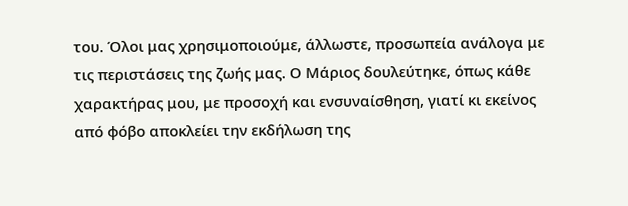του. Όλοι μας χρησιμοποιούμε, άλλωστε, προσωπεία ανάλογα με τις περιστάσεις της ζωής μας. Ο Μάριος δουλεύτηκε, όπως κάθε χαρακτήρας μου, με προσοχή και ενσυναίσθηση, γιατί κι εκείνος από φόβο αποκλείει την εκδήλωση της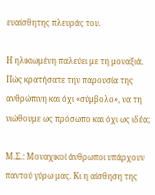ευαίσθητης πλευράς του.

Η ηλικιωμένη παλεύει με τη μοναξιά. Πώς κρατήσατε την παρουσία της ανθρώπινη και όχι «σύμβολο», να τη νιώθουμε ως πρόσωπο και όχι ως ιδέα;

Μ.Σ.: Μοναχικοί άνθρωποι υπάρχουν παντού γύρω μας. Κι η αίσθηση της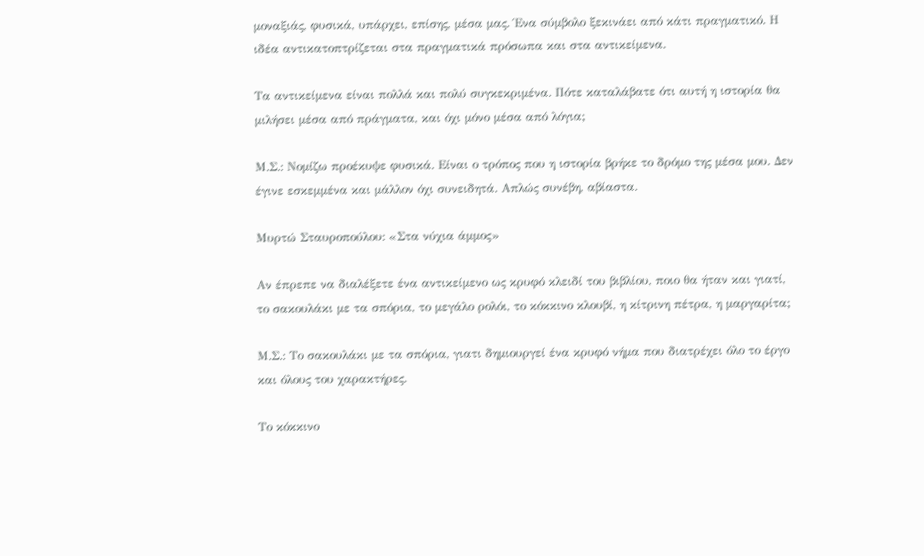μοναξιάς, φυσικά, υπάρχει, επίσης, μέσα μας. Ένα σύμβολο ξεκινάει από κάτι πραγματικό. Η ιδέα αντικατοπτρίζεται στα πραγματικά πρόσωπα και στα αντικείμενα.

Τα αντικείμενα είναι πολλά και πολύ συγκεκριμένα. Πότε καταλάβατε ότι αυτή η ιστορία θα μιλήσει μέσα από πράγματα, και όχι μόνο μέσα από λόγια;

Μ.Σ.: Νομίζω προέκυψε φυσικά. Είναι ο τρόπος που η ιστορία βρήκε το δρόμο της μέσα μου. Δεν έγινε εσκεμμένα και μάλλον όχι συνειδητά. Απλώς συνέβη, αβίαστα.

Μυρτώ Σταυροπούλου: «Στα νύχια άμμος»

Αν έπρεπε να διαλέξετε ένα αντικείμενο ως κρυφό κλειδί του βιβλίου, ποιο θα ήταν και γιατί, το σακουλάκι με τα σπόρια, το μεγάλο ρολόι, το κόκκινο κλουβί, η κίτρινη πέτρα, η μαργαρίτα;

Μ.Σ.: Το σακουλάκι με τα σπόρια, γιατι δημιουργεί ένα κρυφό νήμα που διατρέχει όλο το έργο και όλους του χαρακτήρες.

Το κόκκινο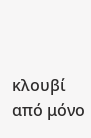κλουβί από μόνο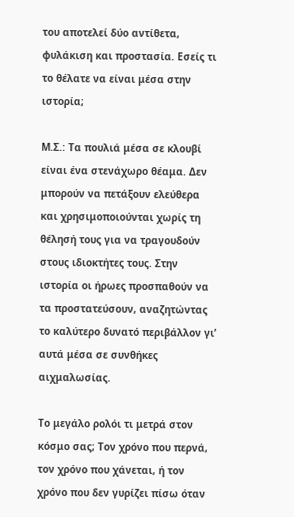του αποτελεί δύο αντίθετα, φυλάκιση και προστασία. Εσείς τι το θέλατε να είναι μέσα στην ιστορία;

Μ.Σ.: Τα πουλιά μέσα σε κλουβί είναι ένα στενάχωρο θέαμα. Δεν μπορούν να πετάξουν ελεύθερα και χρησιμοποιούνται χωρίς τη θέλησή τους για να τραγουδούν στους ιδιοκτήτες τους. Στην ιστορία οι ήρωες προσπαθούν να τα προστατεύσουν, αναζητώντας το καλύτερο δυνατό περιβάλλον γι’ αυτά μέσα σε συνθήκες αιχμαλωσίας.

Το μεγάλο ρολόι τι μετρά στον κόσμο σας; Τον χρόνο που περνά, τον χρόνο που χάνεται, ή τον χρόνο που δεν γυρίζει πίσω όταν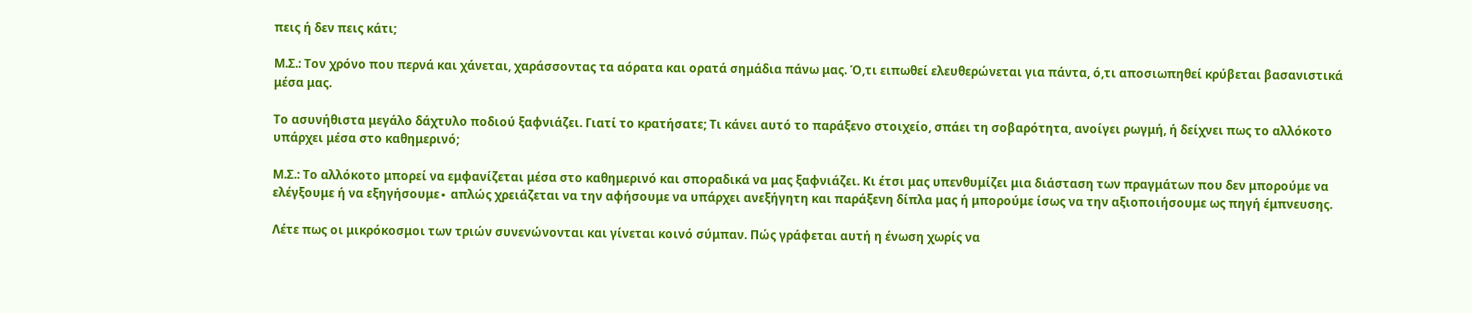πεις ή δεν πεις κάτι;

Μ.Σ.: Τον χρόνο που περνά και χάνεται, χαράσσοντας τα αόρατα και ορατά σημάδια πάνω μας. Ό,τι ειπωθεί ελευθερώνεται για πάντα, ό,τι αποσιωπηθεί κρύβεται βασανιστικά μέσα μας.

Το ασυνήθιστα μεγάλο δάχτυλο ποδιού ξαφνιάζει. Γιατί το κρατήσατε; Τι κάνει αυτό το παράξενο στοιχείο, σπάει τη σοβαρότητα, ανοίγει ρωγμή, ή δείχνει πως το αλλόκοτο υπάρχει μέσα στο καθημερινό;

Μ.Σ.: Το αλλόκοτο μπορεί να εμφανίζεται μέσα στο καθημερινό και σποραδικά να μας ξαφνιάζει. Κι έτσι μας υπενθυμίζει μια διάσταση των πραγμάτων που δεν μπορούμε να ελέγξουμε ή να εξηγήσουμε∙ απλώς χρειάζεται να την αφήσουμε να υπάρχει ανεξήγητη και παράξενη δίπλα μας ή μπορούμε ίσως να την αξιοποιήσουμε ως πηγή έμπνευσης.

Λέτε πως οι μικρόκοσμοι των τριών συνενώνονται και γίνεται κοινό σύμπαν. Πώς γράφεται αυτή η ένωση χωρίς να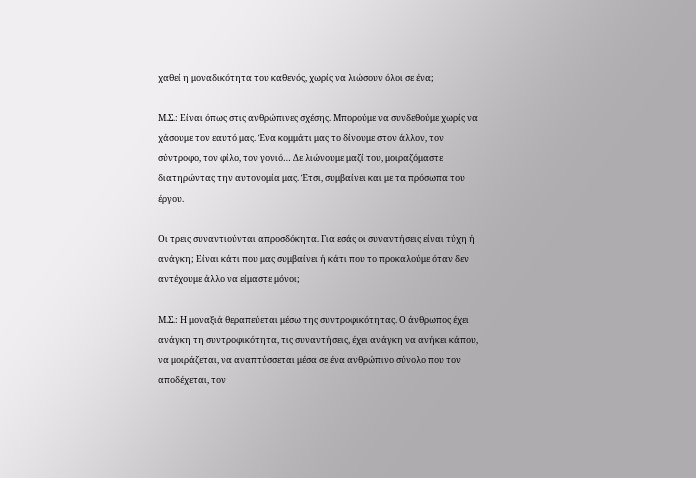χαθεί η μοναδικότητα του καθενός, χωρίς να λιώσουν όλοι σε ένα;

Μ.Σ.: Είναι όπως στις ανθρώπινες σχέσης. Μπορούμε να συνδεθούμε χωρίς να χάσουμε τον εαυτό μας. Ένα κομμάτι μας το δίνουμε στον άλλον, τον σύντροφο, τον φίλο, τον γονιό… Δε λιώνουμε μαζί του, μοιραζόμαστε διατηρώντας την αυτονομία μας. Έτσι, συμβαίνει και με τα πρόσωπα του έργου.

Οι τρεις συναντιούνται απροσδόκητα. Για εσάς οι συναντήσεις είναι τύχη ή ανάγκη; Είναι κάτι που μας συμβαίνει ή κάτι που το προκαλούμε όταν δεν αντέχουμε άλλο να είμαστε μόνοι;

Μ.Σ.: Η μοναξιά θεραπεύεται μέσω της συντροφικότητας. Ο άνθρωπος έχει ανάγκη τη συντροφικότητα, τις συναντήσεις, έχει ανάγκη να ανήκει κάπου, να μοιράζεται, να αναπτύσσεται μέσα σε ένα ανθρώπινο σύνολο που τον αποδέχεται, τον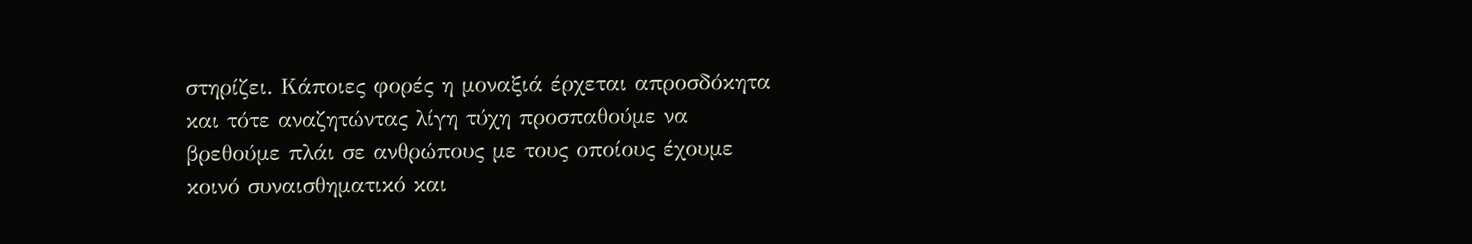στηρίζει. Κάποιες φορές η μοναξιά έρχεται απροσδόκητα και τότε αναζητώντας λίγη τύχη προσπαθούμε να βρεθούμε πλάι σε ανθρώπους με τους οποίους έχουμε κοινό συναισθηματικό και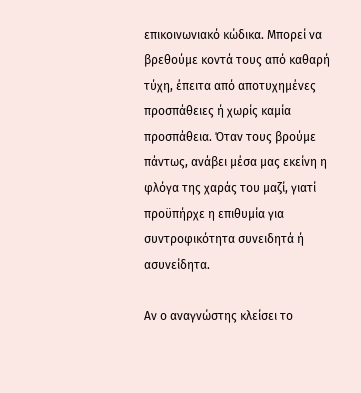επικοινωνιακό κώδικα. Μπορεί να βρεθούμε κοντά τους από καθαρή τύχη, έπειτα από αποτυχημένες προσπάθειες ή χωρίς καμία προσπάθεια. Όταν τους βρούμε πάντως, ανάβει μέσα μας εκείνη η φλόγα της χαράς του μαζί, γιατί προϋπήρχε η επιθυμία για συντροφικότητα συνειδητά ή ασυνείδητα.

Αν ο αναγνώστης κλείσει το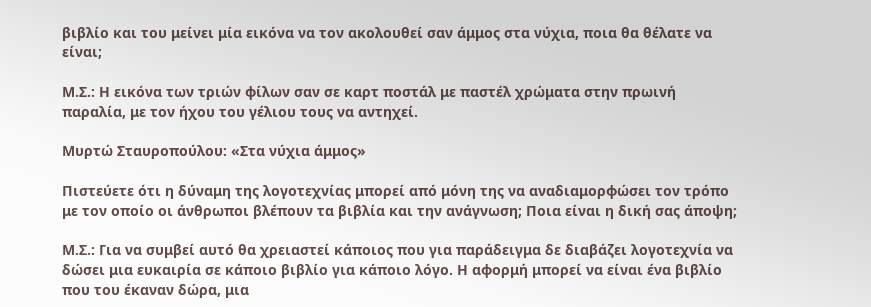βιβλίο και του μείνει μία εικόνα να τον ακολουθεί σαν άμμος στα νύχια, ποια θα θέλατε να είναι;

Μ.Σ.: Η εικόνα των τριών φίλων σαν σε καρτ ποστάλ με παστέλ χρώματα στην πρωινή παραλία, με τον ήχου του γέλιου τους να αντηχεί.

Μυρτώ Σταυροπούλου: «Στα νύχια άμμος»

Πιστεύετε ότι η δύναμη της λογοτεχνίας μπορεί από μόνη της να αναδιαμορφώσει τον τρόπο με τον οποίο οι άνθρωποι βλέπουν τα βιβλία και την ανάγνωση; Ποια είναι η δική σας άποψη;

Μ.Σ.: Για να συμβεί αυτό θα χρειαστεί κάποιος που για παράδειγμα δε διαβάζει λογοτεχνία να δώσει μια ευκαιρία σε κάποιο βιβλίο για κάποιο λόγο. Η αφορμή μπορεί να είναι ένα βιβλίο που του έκαναν δώρα, μια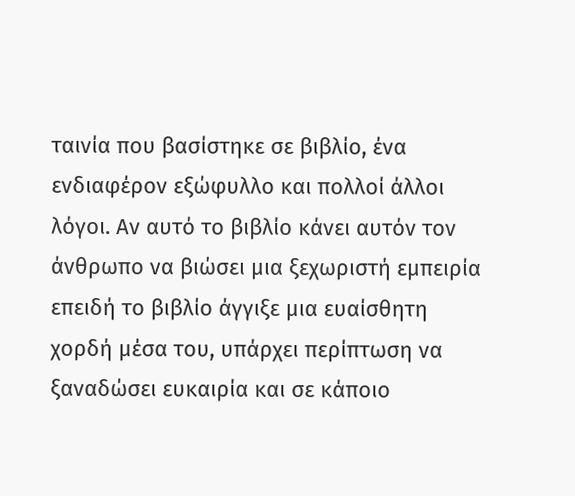ταινία που βασίστηκε σε βιβλίο, ένα ενδιαφέρον εξώφυλλο και πολλοί άλλοι λόγοι. Αν αυτό το βιβλίο κάνει αυτόν τον άνθρωπο να βιώσει μια ξεχωριστή εμπειρία επειδή το βιβλίο άγγιξε μια ευαίσθητη χορδή μέσα του, υπάρχει περίπτωση να ξαναδώσει ευκαιρία και σε κάποιο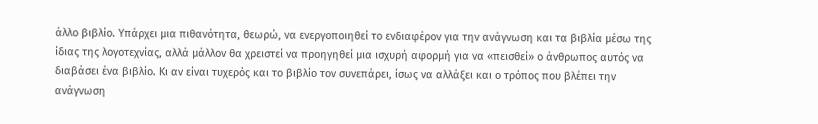άλλο βιβλίο. Υπάρχει μια πιθανότητα, θεωρώ, να ενεργοποιηθεί το ενδιαφέρον για την ανάγνωση και τα βιβλία μέσω της ίδιας της λογοτεχνίας, αλλά μάλλον θα χρειστεί να προηγηθεί μια ισχυρή αφορμή για να «πεισθεί» ο άνθρωπος αυτός να διαβάσει ένα βιβλίο. Κι αν είναι τυχερός και το βιβλίο τον συνεπάρει, ίσως να αλλάξει και ο τρόπος που βλέπει την ανάγνωση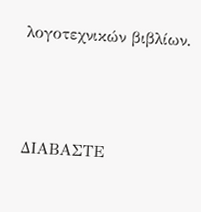λογοτεχνικών βιβλίων.



ΔΙΑΒΑΣΤΕ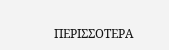ΠΕΡΙΣΣΟΤΕΡΑ